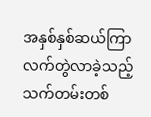အနှစ်နှစ်ဆယ်ကြာ လက်တွဲလာခဲ့သည့် သက်တမ်းတစ်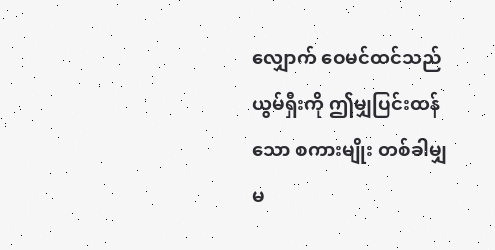လျှောက် ဝေမင်ထင်သည် ယွမ်ရှီးကို ဤမျှပြင်းထန်သော စကားမျိုး တစ်ခါမျှ မ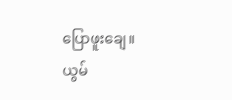ပြောဖူးချေ။
ယွမ်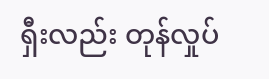ရှီးလည်း တုန်လှုပ်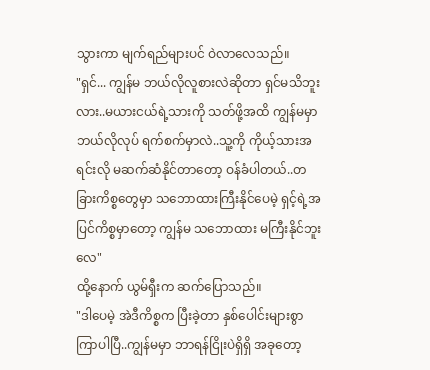သွားကာ မျက်ရည်များပင် ဝဲလာလေသည်။
"ရှင်... ကျွန်မ ဘယ်လိုလူစားလဲဆိုတာ ရှင်မသိဘူးလား..မယားငယ်ရဲ့သားကို သတ်ဖို့အထိ ကျွန်မမှာ ဘယ်လိုလုပ် ရက်စက်မှာလဲ..သူ့ကို ကိုယ့်သားအရင်းလို မဆက်ဆံနိုင်တာတော့ ဝန်ခံပါတယ်..တခြားကိစ္စတွေမှာ သဘောထားကြီးနိုင်ပေမဲ့ ရှင့်ရဲ့အပြင်ကိစ္စမှာတော့ ကျွန်မ သဘောထား မကြီးနိုင်ဘူးလေ"
ထို့နောက် ယွမ်ရှီးက ဆက်ပြောသည်။
"ဒါပေမဲ့ အဲဒီကိစ္စက ပြီးခဲ့တာ နှစ်ပေါင်းများစွာ ကြာပါပြီ..ကျွန်မမှာ ဘာရန်ငြိုးပဲရှိရှိ အခုတော့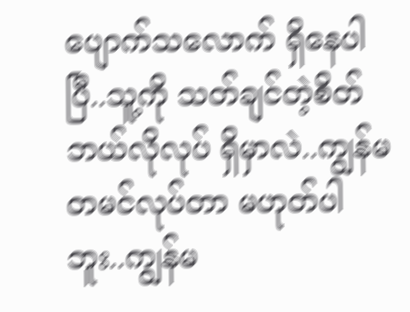ပျောက်သလောက် ရှိနေပါပြီ..သူ့ကို သတ်ချင်တဲ့စိတ် ဘယ်လိုလုပ် ရှိမှာလဲ..ကျွန်မ တမင်လုပ်တာ မဟုတ်ပါဘူး..ကျွန်မ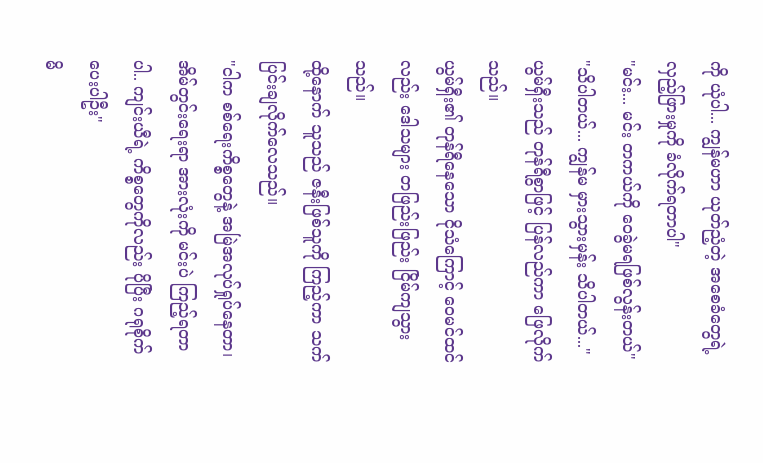ကို ယုံပါ... ကျွန်မဟာ ယုတ်ညံ့တဲ့ အစေခံတွေရဲ့ လှည့်ဖြားမှုကို ခံလိုက်ရတာပါ"
"မင်း... မင်း တကယ်ကို ဝေခွဲမရဖြစ်လွန်းတယ်"
"သိပါတယ်... ကျွန်မ မှားသွားမှန်း သိပါတယ်..."
ယွမ်ရှီးသည် တုန်ရီစွာဖြင့် ပြန်လည်ကာ ဖြေလိုက်သည်။
ယွမ်ရှီး၏ တုန်ရီနေသော ငိုသံကြောင့် ဝေမင်ထင်လည်း ဒေါသများ တဖြည်းဖြည်း ငြိမ်ကျသွားသည်။
ထို့နောက် သူသည် ဇနီးဖြစ်သူကို ကြည့်ကာ သက်ပြင်းချလိုက်လေသည်။
"ငါက စစ်ရေးကိစ္စတွေနဲ့ အမြဲအလုပ်ရှုပ်နေတာ၊ အိမ်တွင်းရေးရာ အားလုံးကို မင်းပဲ ကြည့်ရတာပါ.. ကျင်းယီရဲ့ ကိစ္စတွေကိုလည်း ပိုပြီး ဂရုစိုက်ပေးပါဦး"
မိ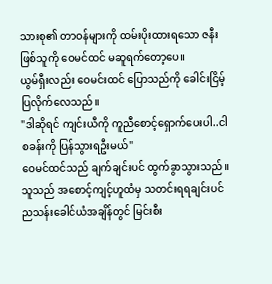သားစု၏ တာဝန်များကို ထမ်းပိုးထားရသော ဇနီးဖြစ်သူကို ဝေမင်ထင် မဆူရက်တော့ပေ။
ယွမ်ရှီးလည်း ဝေမင်းထင် ပြောသည်ကို ခေါင်းငြိမ့်ပြလိုက်လေသည်။
"ဒါဆိုရင် ကျင်းယီကို ကူညီစောင့်ရှောက်ပေးပါ..ငါ စခန်းကို ပြန်သွားရဦးမယ်"
ဝေမင်ထင်သည် ချက်ချင်းပင် ထွက်ခွာသွားသည်။
သူသည် အစောင့်ကျင့်ဟူထံမှ သတင်းရရချင်းပင် ညသန်းခေါင်ယံအချိန်တွင် မြင်းစီး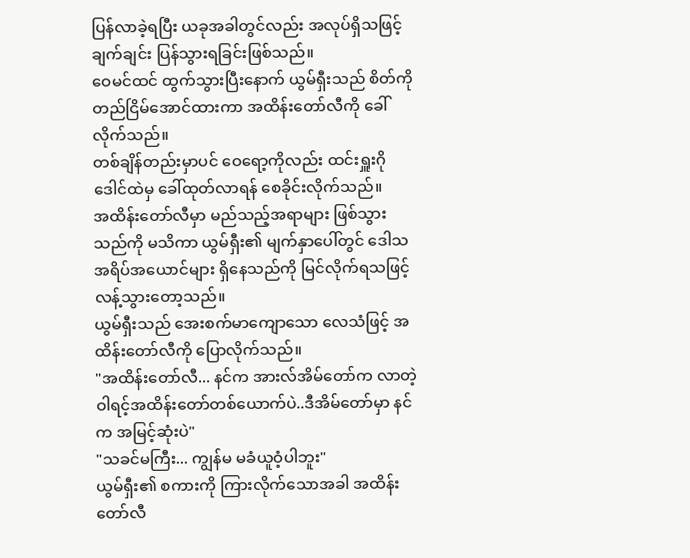ပြန်လာခဲ့ရပြီး ယခုအခါတွင်လည်း အလုပ်ရှိသဖြင့် ချက်ချင်း ပြန်သွားရခြင်းဖြစ်သည်။
ဝေမင်ထင် ထွက်သွားပြီးနောက် ယွမ်ရှီးသည် စိတ်ကို တည်ငြိမ်အောင်ထားကာ အထိန်းတော်လီကို ခေါ်လိုက်သည်။
တစ်ချိန်တည်းမှာပင် ဝေရော့ကိုလည်း ထင်းရှူးဂိုဒေါင်ထဲမှ ခေါ်ထုတ်လာရန် စေခိုင်းလိုက်သည်။
အထိန်းတော်လီမှာ မည်သည့်အရာများ ဖြစ်သွားသည်ကို မသိကာ ယွမ်ရှီး၏ မျက်နှာပေါ်တွင် ဒေါသအရိပ်အယောင်များ ရှိနေသည်ကို မြင်လိုက်ရသဖြင့် လန့်သွားတော့သည်။
ယွမ်ရှီးသည် အေးစက်မာကျောသော လေသံဖြင့် အထိန်းတော်လီကို ပြောလိုက်သည်။
"အထိန်းတော်လီ... နင်က အားလ်အိမ်တော်က လာတဲ့ ဝါရင့်အထိန်းတော်တစ်ယောက်ပဲ..ဒီအိမ်တော်မှာ နင်က အမြင့်ဆုံးပဲ"
"သခင်မကြီး... ကျွန်မ မခံယူဝံ့ပါဘူး"
ယွမ်ရှီး၏ စကားကို ကြားလိုက်သောအခါ အထိန်းတော်လီ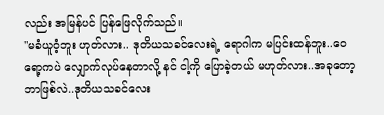လည်း အမြန်ပင် ပြန်ဖြေလိုက်သည်။
"မခံယူဝံ့ဘူး ဟုတ်လား.. ဒုတိယသခင်လေးရဲ့ ရောဂါက မပြင်းထန်ဘူး..ဝေရော့ကပဲ လျှောက်လုပ်နေတာလို့ နင် ငါ့ကို ပြောခဲ့တယ် မဟုတ်လား..အခုတော့ ဘာဖြစ်လဲ..ဒုတိယသခင်လေး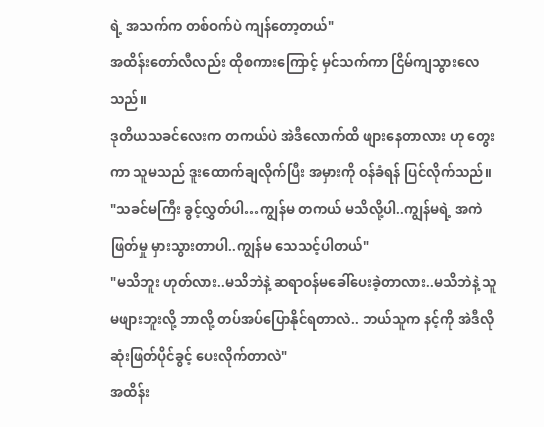ရဲ့ အသက်က တစ်ဝက်ပဲ ကျန်တော့တယ်"
အထိန်းတော်လီလည်း ထိုစကားကြောင့် မှင်သက်ကာ ငြိမ်ကျသွားလေသည်။
ဒုတိယသခင်လေးက တကယ်ပဲ အဲဒီလောက်ထိ ဖျားနေတာလား ဟု တွေးကာ သူမသည် ဒူးထောက်ချလိုက်ပြီး အမှားကို ဝန်ခံရန် ပြင်လိုက်သည်။
"သခင်မကြီး ခွင့်လွှတ်ပါ…ကျွန်မ တကယ် မသိလို့ပါ..ကျွန်မရဲ့ အကဲဖြတ်မှု မှားသွားတာပါ..ကျွန်မ သေသင့်ပါတယ်"
"မသိဘူး ဟုတ်လား..မသိဘဲနဲ့ ဆရာဝန်မခေါ်ပေးခဲ့တာလား..မသိဘဲနဲ့ သူ မဖျားဘူးလို့ ဘာလို့ တပ်အပ်ပြောနိုင်ရတာလဲ.. ဘယ်သူက နင့်ကို အဲဒီလို ဆုံးဖြတ်ပိုင်ခွင့် ပေးလိုက်တာလဲ"
အထိန်း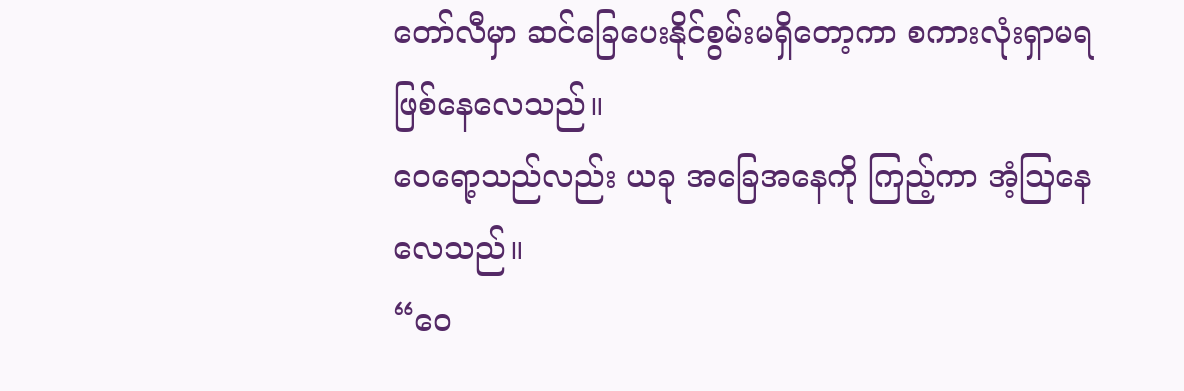တော်လီမှာ ဆင်ခြေပေးနိုင်စွမ်းမရှိတော့ကာ စကားလုံးရှာမရ ဖြစ်နေလေသည်။
ဝေရော့သည်လည်း ယခု အခြေအနေကို ကြည့်ကာ အံ့ဩနေလေသည်။
“ဝေ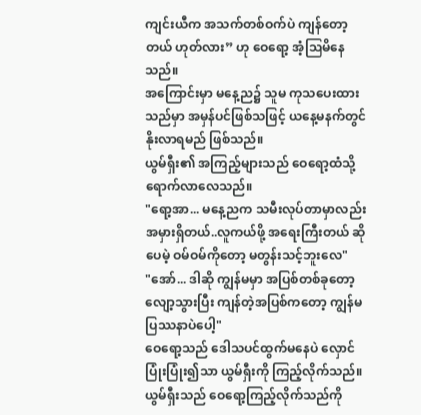ကျင်းယီက အသက်တစ်ဝက်ပဲ ကျန်တော့တယ် ဟုတ်လား” ဟု ဝေရော့ အံ့ဩမိနေသည်။
အကြောင်းမှာ မနေ့ည၌ သူမ ကုသပေးထားသည်မှာ အမှန်ပင်ဖြစ်သဖြင့် ယနေ့မနက်တွင် နိုးလာရမည် ဖြစ်သည်။
ယွမ်ရှီး၏ အကြည့်များသည် ဝေရော့ထံသို့ ရောက်လာလေသည်။
"ရော့အာ... မနေ့ညက သမီးလုပ်တာမှာလည်း အမှားရှိတယ်..လူကယ်ဖို့ အရေးကြီးတယ် ဆိုပေမဲ့ ဝမ်ဝမ်ကိုတော့ မတွန်းသင့်ဘူးလေ"
"အော်... ဒါဆို ကျွန်မမှာ အပြစ်တစ်ခုတော့ လျော့သွားပြီး ကျန်တဲ့အပြစ်ကတော့ ကျွန်မ ပြဿနာပဲပေါ့"
ဝေရော့သည် ဒေါသပင်ထွက်မနေပဲ လှောင်ပြုံးပြုံး၍သာ ယွမ်ရှီးကို ကြည့်လိုက်သည်။
ယွမ်ရှီးသည် ဝေရော့ကြည့်လိုက်သည်ကို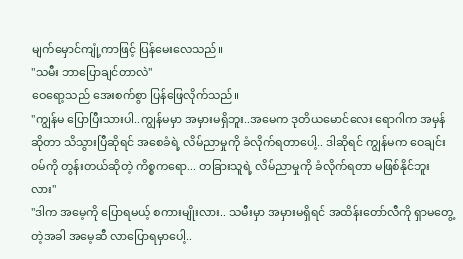မျက်မှောင်ကျုံ့ကာဖြင့် ပြန်မေးလေသည်။
"သမီး ဘာပြောချင်တာလဲ"
ဝေရော့သည် အေးစက်စွာ ပြန်ဖြေလိုက်သည်။
"ကျွန်မ ပြောပြီးသားပါ..ကျွန်မမှာ အမှားမရှိဘူး..အမေက ဒုတိယမောင်လေး ရောဂါက အမှန်ဆိုတာ သိသွားပြီဆိုရင် အစေခံရဲ့ လိမ်ညာမှုကို ခံလိုက်ရတာပေါ့.. ဒါဆိုရင် ကျွန်မက ဝေချင်းဝမ်ကို တွန်းတယ်ဆိုတဲ့ ကိစ္စကရော... တခြားသူရဲ့ လိမ်ညာမှုကို ခံလိုက်ရတာ မဖြစ်နိုင်ဘူးလား"
"ဒါက အမေ့ကို ပြောရမယ့် စကားမျိုးလား.. သမီးမှာ အမှားမရှိရင် အထိန်းတော်လီကို ရှာမတွေ့တဲ့အခါ အမေ့ဆီ လာပြောရမှာပေါ့..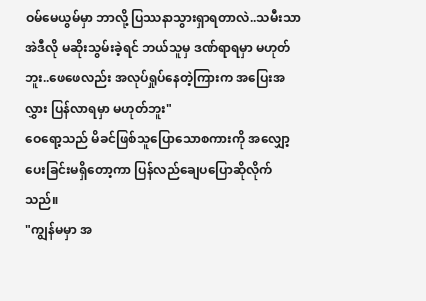ဝမ်မေယွမ်မှာ ဘာလို့ ပြဿနာသွားရှာရတာလဲ..သမီးသာ အဲဒီလို မဆိုးသွမ်းခဲ့ရင် ဘယ်သူမှ ဒဏ်ရာရမှာ မဟုတ်ဘူး..ဖေဖေလည်း အလုပ်ရှုပ်နေတဲ့ကြားက အပြေးအလွှား ပြန်လာရမှာ မဟုတ်ဘူး"
ဝေရော့သည် မိခင်ဖြစ်သူပြောသောစကားကို အလျှော့ပေးခြင်းမရှိတော့ကာ ပြန်လည်ချေပပြောဆိုလိုက်သည်။
"ကျွန်မမှာ အ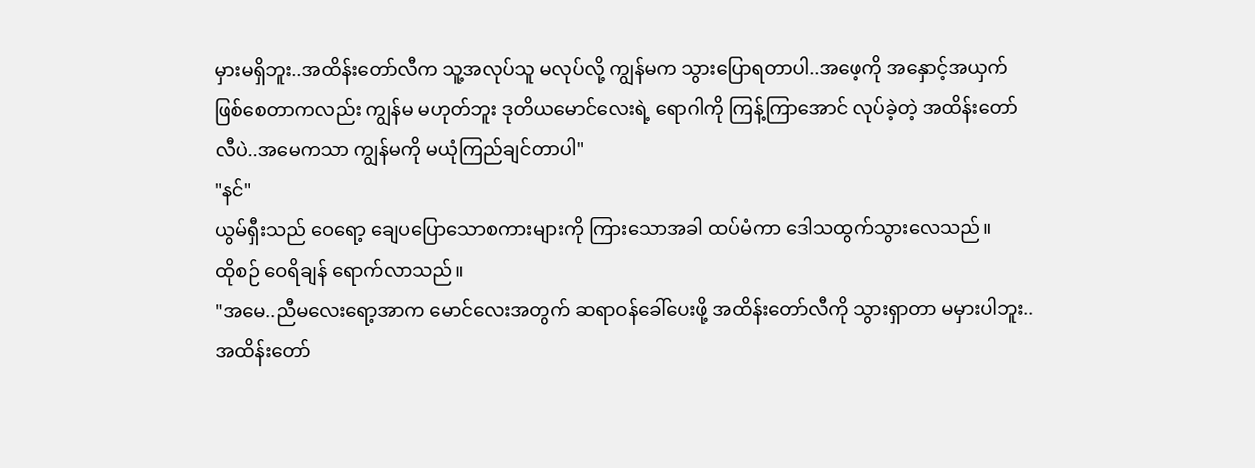မှားမရှိဘူး..အထိန်းတော်လီက သူ့အလုပ်သူ မလုပ်လို့ ကျွန်မက သွားပြောရတာပါ..အဖေ့ကို အနှောင့်အယှက် ဖြစ်စေတာကလည်း ကျွန်မ မဟုတ်ဘူး ဒုတိယမောင်လေးရဲ့ ရောဂါကို ကြန့်ကြာအောင် လုပ်ခဲ့တဲ့ အထိန်းတော်လီပဲ..အမေကသာ ကျွန်မကို မယုံကြည်ချင်တာပါ"
"နင်"
ယွမ်ရှီးသည် ဝေရော့ ချေပပြောသောစကားများကို ကြားသောအခါ ထပ်မံကာ ဒေါသထွက်သွားလေသည်။
ထိုစဉ် ဝေရိချန် ရောက်လာသည်။
"အမေ..ညီမလေးရော့အာက မောင်လေးအတွက် ဆရာဝန်ခေါ်ပေးဖို့ အထိန်းတော်လီကို သွားရှာတာ မမှားပါဘူး.. အထိန်းတော်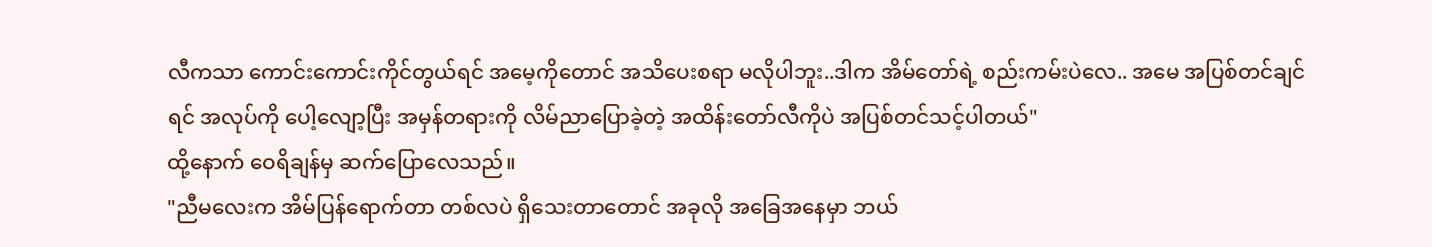လီကသာ ကောင်းကောင်းကိုင်တွယ်ရင် အမေ့ကိုတောင် အသိပေးစရာ မလိုပါဘူး..ဒါက အိမ်တော်ရဲ့ စည်းကမ်းပဲလေ.. အမေ အပြစ်တင်ချင်ရင် အလုပ်ကို ပေါ့လျော့ပြီး အမှန်တရားကို လိမ်ညာပြောခဲ့တဲ့ အထိန်းတော်လီကိုပဲ အပြစ်တင်သင့်ပါတယ်"
ထို့နောက် ဝေရိချန်မှ ဆက်ပြောလေသည်။
"ညီမလေးက အိမ်ပြန်ရောက်တာ တစ်လပဲ ရှိသေးတာတောင် အခုလို အခြေအနေမှာ ဘယ်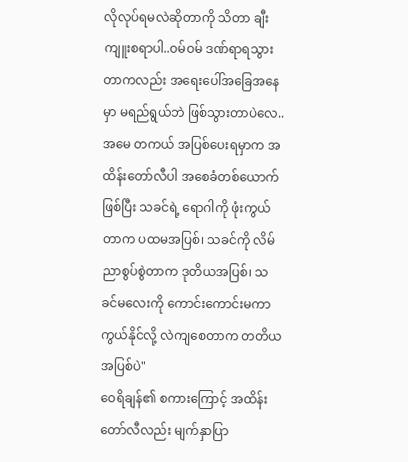လိုလုပ်ရမလဲဆိုတာကို သိတာ ချီးကျူးစရာပါ..ဝမ်ဝမ် ဒဏ်ရာရသွားတာကလည်း အရေးပေါ်အခြေအနေမှာ မရည်ရွယ်ဘဲ ဖြစ်သွားတာပဲလေ..အမေ တကယ် အပြစ်ပေးရမှာက အထိန်းတော်လီပါ အစေခံတစ်ယောက်ဖြစ်ပြီး သခင်ရဲ့ ရောဂါကို ဖုံးကွယ်တာက ပထမအပြစ်၊ သခင်ကို လိမ်ညာစွပ်စွဲတာက ဒုတိယအပြစ်၊ သခင်မလေးကို ကောင်းကောင်းမကာကွယ်နိုင်လို့ လဲကျစေတာက တတိယအပြစ်ပဲ"
ဝေရိချန်၏ စကားကြောင့် အထိန်းတော်လီလည်း မျက်နှာပြာ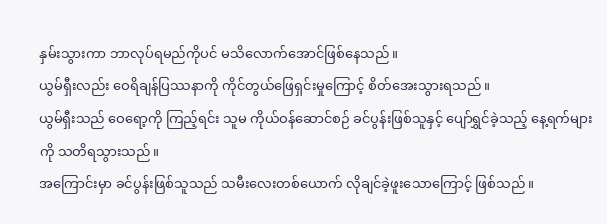နှမ်းသွားကာ ဘာလုပ်ရမည်ကိုပင် မသိလောက်အောင်ဖြစ်နေသည်။
ယွမ်ရှီးလည်း ဝေရိချန်ပြဿနာကို ကိုင်တွယ်ဖြေရှင်းမှုကြောင့် စိတ်အေးသွားရသည်။
ယွမ်ရှီးသည် ဝေရော့ကို ကြည့်ရင်း သူမ ကိုယ်ဝန်ဆောင်စဉ် ခင်ပွန်းဖြစ်သူနှင့် ပျော်ရွှင်ခဲ့သည့် နေ့ရက်များကို သတိရသွားသည်။
အကြောင်းမှာ ခင်ပွန်းဖြစ်သူသည် သမီးလေးတစ်ယောက် လိုချင်ခဲ့ဖူးသောကြောင့် ဖြစ်သည်။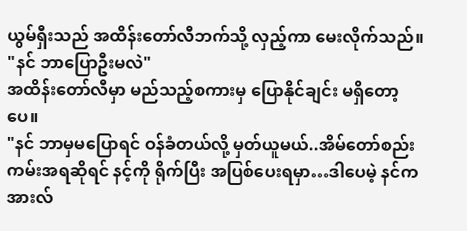ယွမ်ရှီးသည် အထိန်းတော်လီဘက်သို့ လှည့်ကာ မေးလိုက်သည်။
"နင် ဘာပြောဦးမလဲ"
အထိန်းတော်လီမှာ မည်သည့်စကားမှ ပြောနိုင်ချင်း မရှိတော့ပေ။
"နင် ဘာမှမပြောရင် ဝန်ခံတယ်လို့ မှတ်ယူမယ်..အိမ်တော်စည်းကမ်းအရဆိုရင် နင့်ကို ရိုက်ပြီး အပြစ်ပေးရမှာ…ဒါပေမဲ့ နင်က အားလ်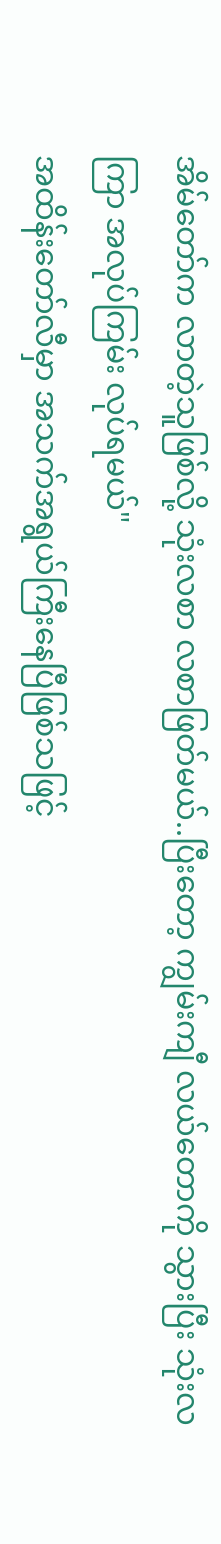အိမ်တော်က လာတဲ့သူဖြစ်လို့ သုံးလစာ လစာဖြတ်မယ်..ပြီးတော့ ကျွမ်းကျီ လယ်တောကို သွားပြီး သုံးလကြာ အလုပ်ကြမ်း လုပ်ရမယ်"
အထိန်းတော်လီမှာ အသက်အရွယ်ကြီးနေပြီဖြစ်သဖြင့်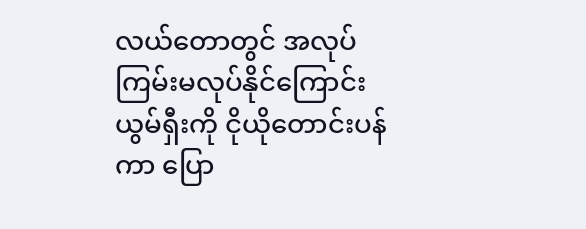လယ်တောတွင် အလုပ်ကြမ်းမလုပ်နိုင်ကြောင်း ယွမ်ရှီးကို ငိုယိုတောင်းပန်ကာ ပြော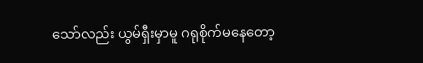သော်လည်း ယွမ်ရှီးမှာမူ ဂရုစိုက်မနေတော့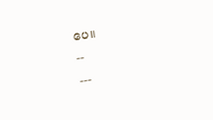ပေ။
--
---